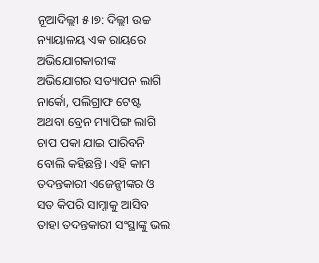ନୂଆଦିଲ୍ଲୀ ୫।୭: ଦିଲ୍ଲୀ ଉଚ୍ଚ ନ୍ୟାୟାଳୟ ଏକ ରାୟରେ ଅଭିଯୋଗକାରୀଙ୍କ ଅଭିଯୋଗର ସତ୍ୟାପନ ଲାଗି ନାର୍କୋ, ପଲିଗ୍ରାଫ ଟେଷ୍ଟ ଅଥବା ବ୍ରେନ ମ୍ୟାପିଙ୍ଗ ଲାଗି ଚାପ ପକା ଯାଇ ପାରିବନି ବୋଲି କହିଛନ୍ତି। ଏହି କାମ ତଦନ୍ତକାରୀ ଏଜେନ୍ସୀଙ୍କର ଓ ସତ କିପରି ସାମ୍ନାକୁ ଆସିବ ତାହା ତଦନ୍ତକାରୀ ସଂସ୍ଥାଙ୍କୁ ଭଲ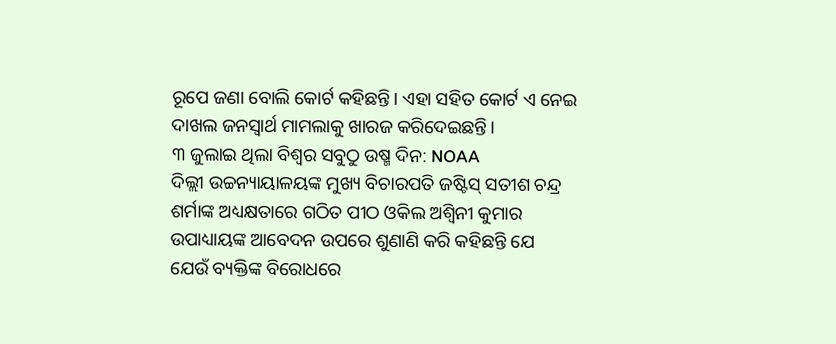ରୂପେ ଜଣା ବୋଲି କୋର୍ଟ କହିଛନ୍ତି। ଏହା ସହିତ କୋର୍ଟ ଏ ନେଇ ଦାଖଲ ଜନସ୍ୱାର୍ଥ ମାମଲାକୁ ଖାରଜ କରିଦେଇଛନ୍ତି।
୩ ଜୁଲାଇ ଥିଲା ବିଶ୍ୱର ସବୁଠୁ ଉଷ୍ମ ଦିନ: NOAA
ଦିଲ୍ଲୀ ଉଚ୍ଚନ୍ୟାୟାଳୟଙ୍କ ମୁଖ୍ୟ ବିଚାରପତି ଜଷ୍ଟିସ୍ ସତୀଶ ଚନ୍ଦ୍ର ଶର୍ମାଙ୍କ ଅଧ୍ୟକ୍ଷତାରେ ଗଠିତ ପୀଠ ଓକିଲ ଅଶ୍ୱିନୀ କୁମାର ଉପାଧ୍ୟାୟଙ୍କ ଆବେଦନ ଉପରେ ଶୁଣାଣି କରି କହିଛନ୍ତି ଯେ ଯେଉଁ ବ୍ୟକ୍ତିଙ୍କ ବିରୋଧରେ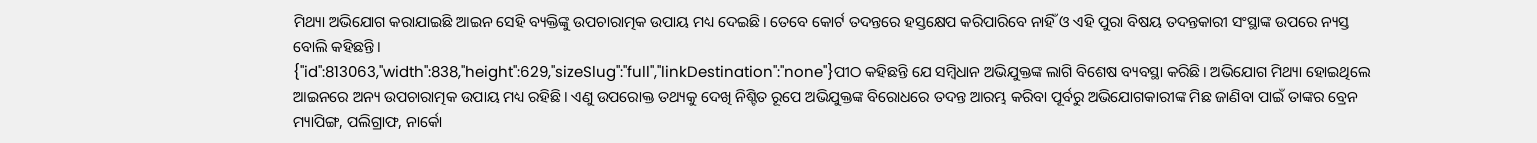ମିଥ୍ୟା ଅଭିଯୋଗ କରାଯାଇଛି ଆଇନ ସେହି ବ୍ୟକ୍ତିଙ୍କୁ ଉପଚାରାତ୍ମକ ଉପାୟ ମଧ୍ୟ ଦେଇଛି। ତେବେ କୋର୍ଟ ତଦନ୍ତରେ ହସ୍ତକ୍ଷେପ କରିପାରିବେ ନାହିଁ ଓ ଏହି ପୁରା ବିଷୟ ତଦନ୍ତକାରୀ ସଂସ୍ଥାଙ୍କ ଉପରେ ନ୍ୟସ୍ତ ବୋଲି କହିଛନ୍ତି।
{"id":813063,"width":838,"height":629,"sizeSlug":"full","linkDestination":"none"}ପୀଠ କହିଛନ୍ତି ଯେ ସମ୍ବିଧାନ ଅଭିଯୁକ୍ତଙ୍କ ଲାଗି ବିଶେଷ ବ୍ୟବସ୍ଥା କରିଛି। ଅଭିଯୋଗ ମିଥ୍ୟା ହୋଇଥିଲେ ଆଇନରେ ଅନ୍ୟ ଉପଚାରାତ୍ମକ ଉପାୟ ମଧ୍ୟ ରହିଛି। ଏଣୁ ଉପରୋକ୍ତ ତଥ୍ୟକୁ ଦେଖି ନିଶ୍ଟିତ ରୂପେ ଅଭିଯୁକ୍ତଙ୍କ ବିରୋଧରେ ତଦନ୍ତ ଆରମ୍ଭ କରିବା ପୂର୍ବରୁ ଅଭିଯୋଗକାରୀଙ୍କ ମିଛ ଜାଣିବା ପାଇଁ ତାଙ୍କର ବ୍ରେନ ମ୍ୟାପିଙ୍ଗ, ପଲିଗ୍ରାଫ, ନାର୍କୋ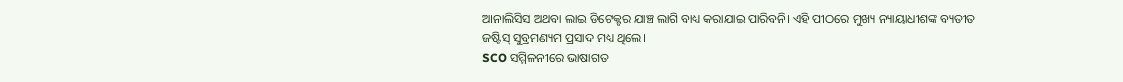ଆନାଲିସିସ ଅଥବା ଲାଇ ଡିଟେକ୍ଟର ଯାଞ୍ଚ ଲାଗି ବାଧ୍ୟ କରାଯାଇ ପାରିବନି। ଏହି ପୀଠରେ ମୁଖ୍ୟ ନ୍ୟାୟାଧୀଶଙ୍କ ବ୍ୟତୀତ ଜଷ୍ଟିସ୍ ସୁବ୍ରମଣ୍ୟମ ପ୍ରସାଦ ମଧ୍ୟ ଥିଲେ।
SCO ସମ୍ମିଳନୀରେ ଭାଷାଗତ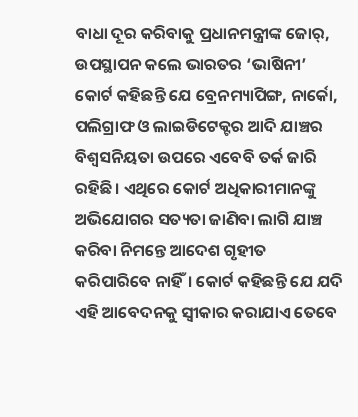ବାଧା ଦୂର କରିବାକୁ ପ୍ରଧାନମନ୍ତ୍ରୀଙ୍କ ଜୋର୍, ଉପସ୍ଥାପନ କଲେ ଭାରତର ‘ଭାଷିନୀ’
କୋର୍ଟ କହିଛନ୍ତି ଯେ ବ୍ରେନମ୍ୟାପିଙ୍ଗ, ନାର୍କୋ, ପଲିଗ୍ରାଫ ଓ ଲାଇଡିଟେକ୍ଟର ଆଦି ଯାଞ୍ଚର ବିଶ୍ୱସନିୟତା ଉପରେ ଏବେବି ତର୍କ ଜାରି ରହିଛି। ଏଥିରେ କୋର୍ଟ ଅଧିକାରୀମାନଙ୍କୁ ଅଭିଯୋଗର ସତ୍ୟତା ଜାଣିବା ଲାଗି ଯାଞ୍ଚ କରିବା ନିମନ୍ତେ ଆଦେଶ ଗୃହୀତ କରିପାରିବେ ନାହିଁ। କୋର୍ଟ କହିଛନ୍ତି ଯେ ଯଦି ଏହି ଆବେଦନକୁ ସ୍ୱୀକାର କରାଯାଏ ତେବେ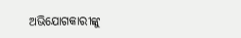ଅଭିଯୋଗକାରୀଙ୍କୁ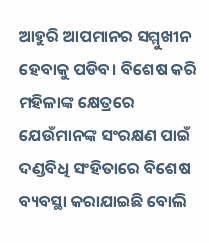ଆହୁରି ଆପମାନର ସମ୍ମୁଖୀନ ହେବାକୁ ପଡିବ। ବିଶେଷ କରି ମହିଳାଙ୍କ କ୍ଷେତ୍ରରେ ଯେଉଁମାନଙ୍କ ସଂରକ୍ଷଣ ପାଇଁ ଦଣ୍ଡବିଧି ସଂହିତାରେ ବିଶେଷ ବ୍ୟବସ୍ଥା କରାଯାଇଛି ବୋଲି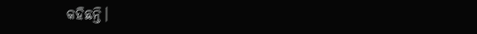କହିଛନ୍ତି।